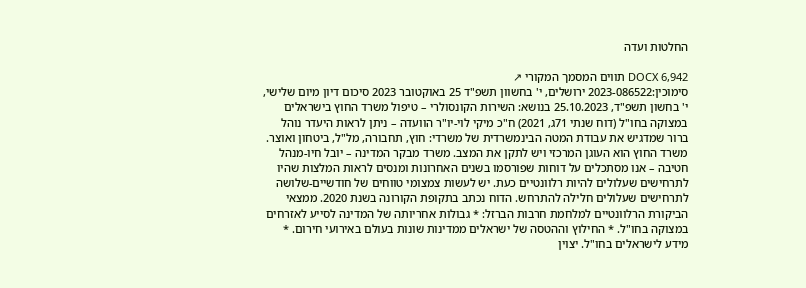החלטות ועדה

DOCX 6,942 תווים המסמך המקורי ↗
סימוכין:2023-086522 ירושלים, י' בחשוון תשפ"ד 25 באוקטובר 2023 סיכום דיון מיום שלישי, י' בחשון תשפ"ד, 25.10.2023 בנושא: השירות הקונסולרי – טיפול משרד החוץ בישראלים במצוקה בחו"ל (דוח שנתי 71ג, 2021) ח"כ מיקי לוי-יו"ר הוועדה – ניתן לראות היעדר נוהל ברור שמדגיש את עבודת המטה הבינמשרדית של משרדי: חוץ, תחבורה, מל"ל, ביטחון ואוצר. משרד החוץ הוא העוגן המרכזי ויש לתקן את המצב. משרד מבקר המדינה – יובל חיו-מנהל חטיבה – אנו מסתכלים על דוחות שפורסמו בשנים האחרונות ומנסים לראות המלצות שהיו לתרחישים שעלולים להיות רלוונטיים כעת. יש לעשות צמצומי טווחים של חודשיים-שלושה לתרחישים שעלולים חלילה להתרחש. הדוח נכתב בתקופת הקורונה בשנת 2020. ממצאי הביקורת הרלוונטיים למלחמת חרבות הברזל: * גבולות אחריותה של המדינה לסייע לאזרחים במצוקה בחו"ל. * החילוץ וההטסה של ישראלים ממדינות שונות בעולם באירועי חירום. * מידע לישראלים בחו"ל. יצוין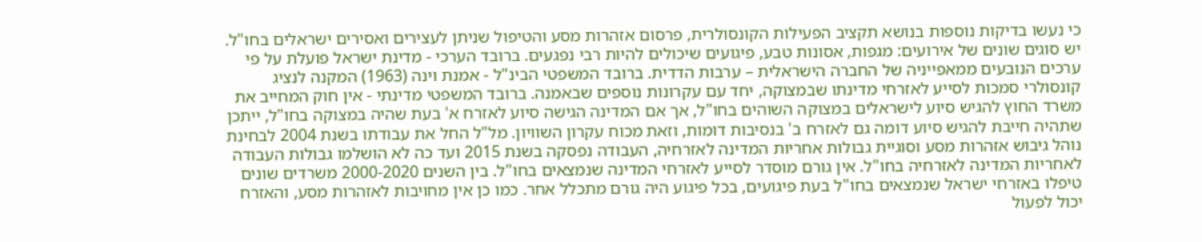כי נעשו בדיקות נוספות בנושא תקציב הפעילות הקונסולרית, פרסום אזהרות מסע והטיפול שניתן לעצירים ואסירים ישראלים בחו"ל. יש סוגים שונים של אירועים: מגפות, אסונות טבע, פיגועים שיכולים להיות רבי נפגעים. ברובד הערכי - מדינת ישראל פועלת על פי ערכים הנובעים ממאפייניה של החברה הישראלית – ערבות הדדית. ברובד המשפטי הבינ"ל - אמנת וינה (1963) המקנה לנציג קונסולרי סמכות לסייע לאזרחי מדינתו שבמצוקה, יחד עם עקרונות נוספים שבאמנה. ברובד המשפטי מדינתי - אין חוק המחייב את משרד החוץ להגיש סיוע לישראלים במצוקה השוהים בחו"ל, אך אם המדינה הגישה סיוע לאזרח א' בעת שהיה במצוקה בחו"ל, ייתכן שתהיה חייבת להגיש סיוע דומה גם לאזרח ב' בנסיבות דומות, וזאת מכוח עקרון השוויון. מל"ל החל את עבודתו בשנת 2004 לבחינת נוהל גיבוש אזהרות מסע וסוגיית גבולות אחריות המדינה לאזרחיה, העבודה נפסקה בשנת 2015 ועד כה לא הושלמו גבולות העבודה לאחריות המדינה לאזרחיה בחו"ל. אין גורם מוסדר לסייע לאזרחי המדינה שנמצאים בחו"ל. בין השנים 2000-2020 משרדים שונים טיפלו באזרחי ישראל שנמצאים בחו"ל בעת פיגועים, בכל פיגוע היה גורם מתכלל אחר. כמו כן אין מחויבות לאזהרות מסע, והאזרח יכול לפעול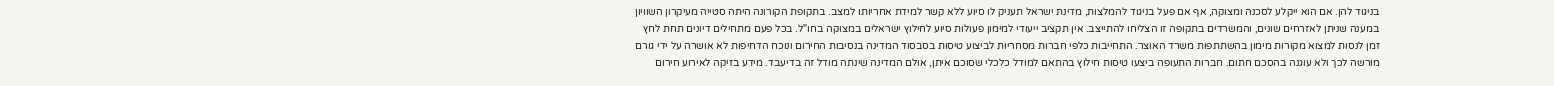בניגוד להן. אם הוא ייקלע לסכנה ומצוקה, אף אם פעל בניגוד להמלצות, מדינת ישראל תעניק לו סיוע ללא קשר למידת אחריותו למצב. בתקופת הקורונה היתה סטייה מעיקרון השוויון במענה שניתן לאזרחים שונים, והמשרדים בתקופה זו הצליחו להתייצב. אין תקציב ייעודי למימון פעולות סיוע לחילוץ ישראלים במצוקה בחו"ל. בכל פעם מתחילים דיונים תחת לחץ זמן לנסות למצוא מקורות מימון בהשתתפות משרד האוצר. התחייבות כלפי חברות מסחריות לביצוע טיסות בסבסוד המדינה בנסיבות החירום ונוכח הדחיפות לא אושרה על ידי גורם מורשה לכך ולא עוגנה בהסכם חתום. חברות התעופה ביצעו טיסות חילוץ בהתאם למודל כלכלי שסוכם איתן, אולם המדינה שינתה מודל זה בדיעבד. מידע בזיקה לאירוע חירום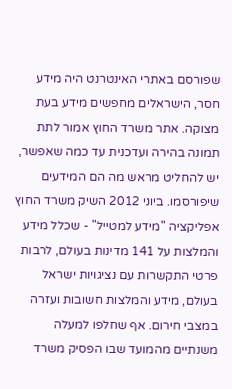שפורסם באתרי האינטרנט היה מידע חסר, הישראלים מחפשים מידע בעת מצוקה. אתר משרד החוץ אמור לתת תמונה בהירה ועדכנית עד כמה שאפשר, יש להחליט מראש מה הם המידעים שיפורסמו. ביוני 2012 השיק משרד החוץ אפליקציה "מידע למטייל" - שכלל מידע והמלצות על 141 מדינות בעולם, לרבות פרטי התקשרות עם נציגויות ישראל בעולם, מידע והמלצות חשובות ועזרה במצבי חירום. אף שחלפו למעלה משנתיים מהמועד שבו הפסיק משרד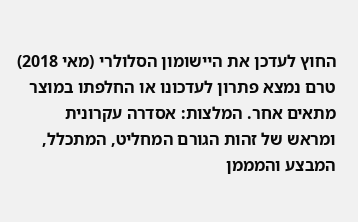החוץ לעדכן את היישומון הסלולרי (מאי 2018) טרם נמצא פתרון לעדכונו או החלפתו במוצר מתאים אחר. המלצות: אסדרה עקרונית ומראש של זהות הגורם המחליט, המתכלל, המבצע והמממן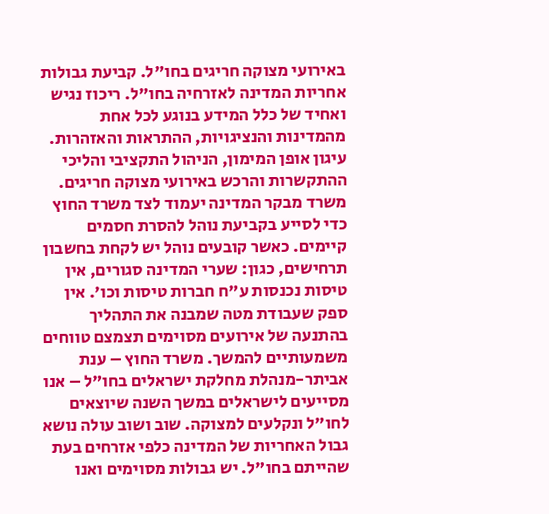באירועי מצוקה חריגים בחו"ל. קביעת גבולות אחריות המדינה לאזרחיה בחו"ל. ריכוז נגיש ואחיד של כלל המידע בנוגע לכל אחת מהמדינות והנציגויות, ההתראות והאזהרות. עיגון אופן המימון, הניהול התקציבי והליכי ההתקשרות והרכש באירועי מצוקה חריגים. משרד מבקר המדינה יעמוד לצד משרד החוץ כדי לסייע בקביעת נוהל להסרת חסמים קיימים. כאשר קובעים נוהל יש לקחת בחשבון תרחישים, כגון: שערי המדינה סגורים, אין טיסות נכנסות ע"ח חברות טיסות וכו'. אין ספק שעבודת מטה שמבנה את התהליך בהתנעה של אירועים מסוימים תצמצם טווחים משמעותיים להמשך. משרד החוץ – ענת אביתר-מנהלת מחלקת ישראלים בחו"ל – אנו מסייעים לישראלים במשך השנה שיוצאים לחו"ל ונקלעים למצוקה. שוב ושוב עולה נושא גבול האחריות של המדינה כלפי אזרחים בעת שהייתם בחו"ל. יש גבולות מסוימים ואנו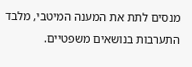מנסים לתת את המענה המיטבי, מלבד התערבות בנושאים משפטיים.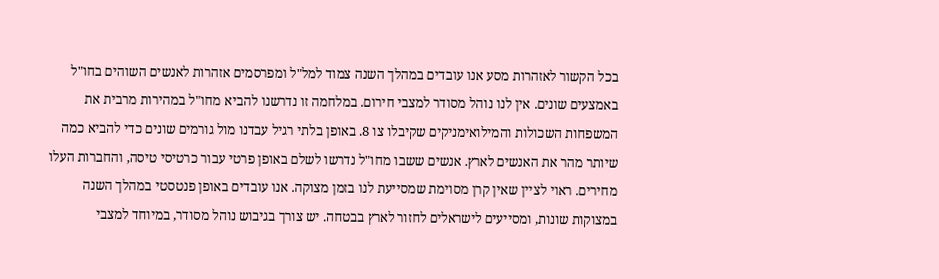בכל הקשור לאזהרות מסע אנו עובדים במהלך השנה צמוד למל"ל ומפרסמים אזהרות לאנשים השוהים בחו"ל באמצעים שונים. אין לנו נוהל מסודר למצבי חירום. במלחמה זו נדרשנו להביא מחו"ל במהירות מרבית את המשפחות השכולות והמילואימניקים שקיבלו צו 8. באופן בלתי רגיל עבדנו מול גורמים שונים כדי להביא כמה שיותר מהר את האנשים לארץ. אנשים ששבו מחו"ל נדרשו לשלם באופן פרטי עבור כרטיסי טיסה, והחברות העלו מחירים. ראוי לציין שאין קרן מסוימת שמסייעת לנו בזמן מצוקה. אנו עובדים באופן פנטסטי במהלך השנה במצוקות שונות, ומסייעים לישראלים לחזור לארץ בבטחה. יש צורך בגיבוש נוהל מסודר, במיוחד למצבי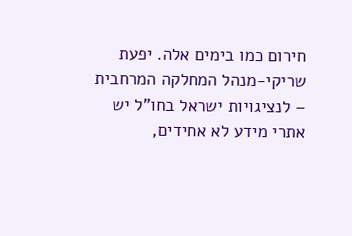חירום כמו בימים אלה. יפעת שריקי-מנהל המחלקה המרחבית – לנציגויות ישראל בחו"ל יש אתרי מידע לא אחידים,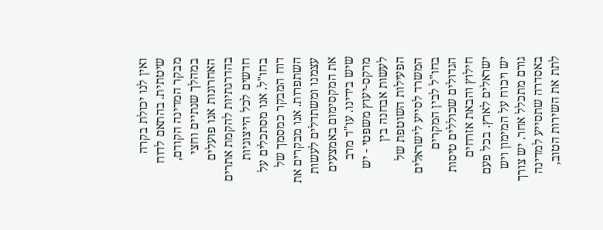ואין לנו יכולת בקרה שיטתית. בהתאם לדוח מבקר המדינה הקודם, במהלך שנתיים וחצי האחרונות אנו פועלים בהדרגתיות להקמת אתרים חדשים לכל הייצוגיות בחו"ל. אנו מסתכלים על דוח המבקר כמסמך של השתפרות. אנו מבקרים את עצמנו ומשתדלים לעשות את המקסימום באמצעים שיש בידינו. עו"ד מרב מרקס-יעוץ משפטי - יש לעשות אבחנה בין הפעילות השוטפת של המשרד לסייע לישראלים בחו"ל לבין המקרים הגדולים שכוללים טיסות חילוץ והבאת אזרחים ישראלים לארץ. בכל פעם יש ויכוח על המימון ויש גורם מתכלל אחר. יש צורך באסדרה שתסייע למדינה לתת את השירות הטוב,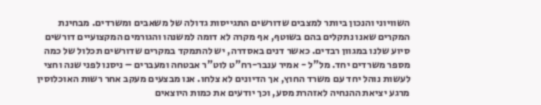השוויוני והנכון ביותר למצבים שדורשים התגייסות גדולה של משאבים ומשרדים. מבחינת המקרים שאנו נתקלים בהם בשוטף, אף מקרה לא דומה למשנהו והגורמים המקצועיים דורשים סיוע שלנו במגוון רבדים. כאשר דנים באסדרה, יש להתמקד במקרים שדורשים תכלול של כמה מספר משרדים יחד. מל"ל - אמיר ענבר-רח"ט לוט"ר אבטחה ומעברים – ניסנו לפני שנה וחצי לעשות נוהל יחד עם משרד החוץ, אך הדיונים לא צלחו. אנו מבצעים מעקב אחר רשות האוכלוסין מרגע יציאת ההנחיה לאזהרת מסע, וכך יודעים את כמות היוצאים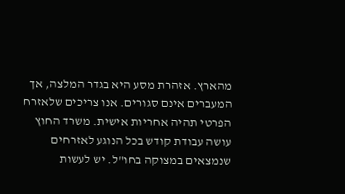מהארץ. אזהרת מסע היא בגדר המלצה, אך המעברים אינם סגורים. אנו צריכים שלאזרח הפרטי תהיה אחריות אישית. משרד החוץ עושה עבודת קודש בכל הנוגע לאזרחים שנמצאים במצוקה בחו"ל. יש לעשות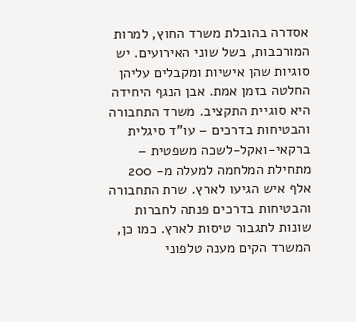אסדרה בהובלת משרד החוץ, למרות המורכבות, בשל שוני האירועים. יש סוגיות שהן אישיות ומקבלים עליהן החלטה בזמן אמת. אבן הנגף היחידה היא סוגיית התקציב. משרד התחבורה והבטיחות בדרכים – עו"ד סיגלית ברקאי-ואקל-לשכה משפטית – מתחילת המלחמה למעלה מ- 200 אלף איש הגיעו לארץ. שרת התחבורה והבטיחות בדרכים פנתה לחברות שונות לתגבור טיסות לארץ. כמו כן, המשרד הקים מענה טלפוני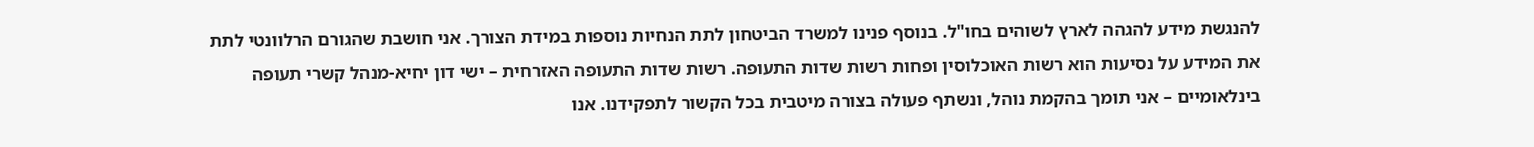להנגשת מידע להגהה לארץ לשוהים בחו"ל. בנוסף פנינו למשרד הביטחון לתת הנחיות נוספות במידת הצורך. אני חושבת שהגורם הרלוונטי לתת את המידע על נסיעות הוא רשות האוכלוסין ופחות רשות שדות התעופה. רשות שדות התעופה האזרחית – ישי דון יחיא-מנהל קשרי תעופה בינלאומיים – אני תומך בהקמת נוהל, ונשתף פעולה בצורה מיטבית בכל הקשור לתפקידנו. אנו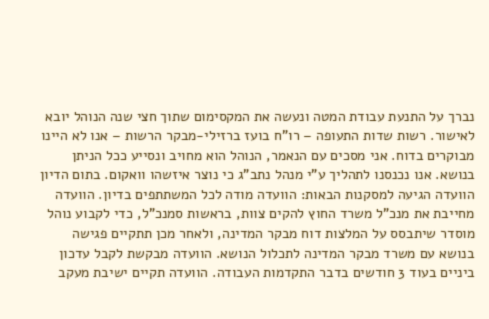נברך על התנעת עבודת המטה ונעשה את המקסימום שתוך חצי שנה הנוהל יובא לאישור. רשות שדות התעופה – רו"ח בועז ברזילי-מבקר הרשות – אנו לא היינו מבוקרים בדוח. אני מסכים עם הנאמר, הנוהל הוא מחויב ונסייע ככל הניתן בנושא. אנו נכנסנו לתהליך ע"י מנהל נתב"ג כי נוצר איזשהו וואקום. בתום הדיון הוועדה הגיעה למסקנות הבאות: הוועדה מודה לכל המשתתפים בדיון. הוועדה מחייבת את מנכ"ל משרד החוץ להקים צוות, בראשות סמנכ"ל, כדי לקבוע נוהל מוסדר שיתבסס על המלצות דוח מבקר המדינה, ולאחר מכן תתקיים פגישה בנושא עם משרד מבקר המדינה לתכלול הנושא. הוועדה מבקשת לקבל עדכון ביניים בעוד 3 חודשים בדבר התקדמות העבודה. הוועדה תקיים ישיבת מעקב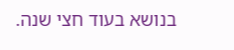בנושא בעוד חצי שנה.